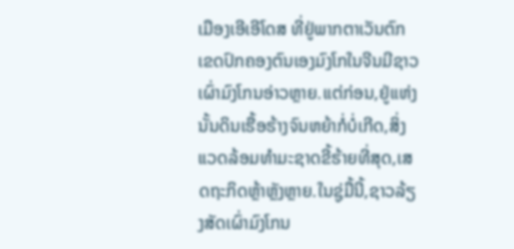ເມືອງເອີເອີໂດສ ທີ່ຢູ່ພາກຕາເວັນຕົກເຂດປົກຄອງຕົນເອງມົງໂກໃນຈີນມີຊາວເຜົ່າມົງໂກນອ່າວຫຼາຍ.ແຕ່ກ່ອນ,ຢູ່ແຫ່ງນັ້ນດິນເຮື້ອຮ້າງຈົນຫຍ້າກໍ່ບໍ່ເກີດ,ສິ່ງແວດລ້ອມທຳມະຊາດຂີ້ຮ້າຍທີ່ສຸດ,ເສດຖະກິດຫຼ້າຫຼັງຫຼາຍ.ໃນຊູ່ມື້ນີ້,ຊາວລ້ຽງສັດເຜົ່າມົງໂກນ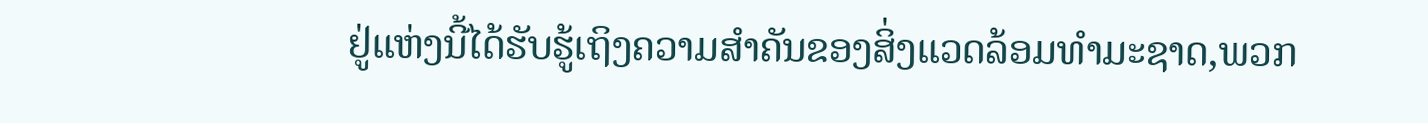ຢູ່ແຫ່ງນີ້ໄດ້ຮັບຮູ້ເຖິງຄວາມສຳຄັນຂອງສິ່ງແວດລ້ອມທຳມະຊາດ,ພວກ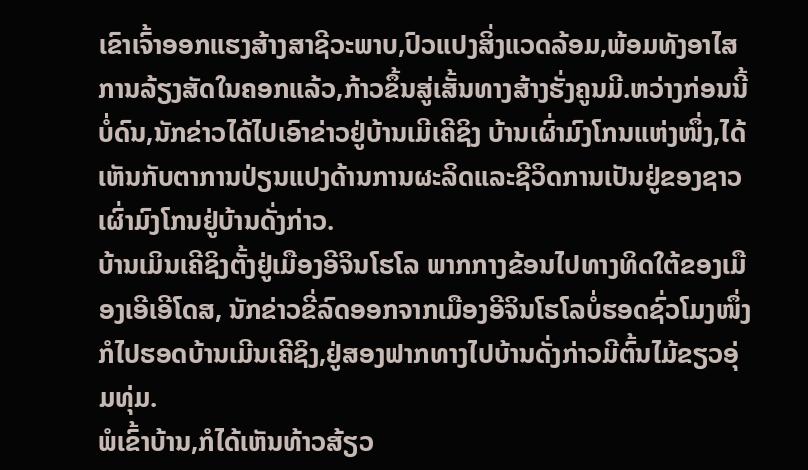ເຂົາເຈົ້າອອກແຮງສ້າງສາຊີວະພາບ,ປົວແປງສິ່ງແວດລ້ອມ,ພ້ອມທັງອາໄສການລ້ຽງສັດໃນຄອກແລ້ວ,ກ້າວຂຶ້ນສູ່ເສັ້ນທາງສ້າງຮັ່ງຄູນມີ.ຫວ່າງກ່ອນນີ້ບໍ່ດົນ,ນັກຂ່າວໄດ້ໄປເອົາຂ່າວຢູ່ບ້ານເມີເຄີຊິງ ບ້ານເຜົ່າມົງໂກນແຫ່ງໜຶ່ງ,ໄດ້ເຫັນກັບຕາການປ່ຽນແປງດ້ານການຜະລິດແລະຊີວິດການເປັນຢູ່ຂອງຊາວເຜົ່າມົງໂກນຢູ່ບ້ານດັ່ງກ່າວ.
ບ້ານເມິນເຄີຊິງຕັ້ງຢູ່ເມືອງອີຈິນໂຮໂລ ພາກກາງຂ້ອນໄປທາງທິດໃຕ້ຂອງເມືອງເອີເອີໂດສ, ນັກຂ່າວຂີ່ລົດອອກຈາກເມືອງອີຈິນໂຮໂລບໍ່ຮອດຊົ່ວໂມງໜຶ່ງກໍໄປຮອດບ້ານເມີນເຄີຊິງ,ຢູ່ສອງຟາກທາງໄປບ້ານດັ່ງກ່າວມີຕົ້ນໄມ້ຂຽວອຸ່ມທຸ່ມ.
ພໍເຂົ້າບ້ານ,ກໍໄດ້ເຫັນທ້າວສ້ຽວ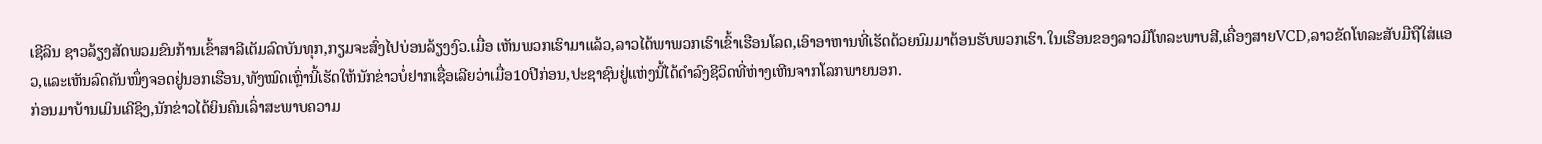ເຊີລິນ ຊາວລ້ຽງສັດພວມຂົນກ້ານເຂົ້າສາລີເຕັມລົດບັນທຸກ,ກຽມຈະສົ່ງໄປບ່ອນລ້ຽງງົວ.ເມື່ອ ເຫັນພວກເຮົາມາແລ້ວ,ລາວໄດ້ພາພວກເຮົາເຂົ້າເຮືອນໂລດ,ເອົາອາຫານທີ່ເຮັດດ້ວຍນົມມາຕ້ອນຮັບພວກເຮົາ.ໃນເຮືອນຂອງລາວມີໂທລະພາບສີ,ເຄື່ອງສາຍVCD,ລາວຂັດໂທລະສັບມືຖືໃສ່ແອວ,ແລະເຫັນລົດຄັນໜຶ່ງຈອດຢູ່ນອກເຮືອນ,ທັງໝົດເຫຼົ່ານີ້ເຮັດໃຫ້ນັກຂ່າວບໍ່ຢາກເຊື່ອເລີຍວ່າເມື່ອ10ປີກ່ອນ,ປະຊາຊົນຢູ່ແຫ່ງນີ້ໄດ້ດຳລົງຊີວິດທີ່ຫ່າງເຫີນຈາກໂລກພາຍນອກ.
ກ່ອນມາບ້ານເມິນເຄີຊິງ,ນັກຂ່າວໄດ້ຍິນຄົນເລົ່າສະພາບຄວາມ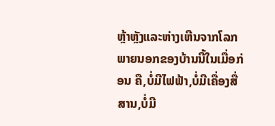ຫຼ້າຫຼັງແລະຫ່າງເຫີນຈາກໂລກພາຍນອກຂອງບ້ານນີ້ໃນເມື່ອກ່ອນ ຄື,ບໍ່ມີໄຟຟ້າ,ບໍ່ມີເຄື່ອງສື່ສານ,ບໍ່ມີ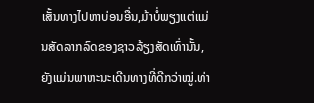ເສັ້ນທາງໄປຫາບ່ອນອື່ນ,ມ້າບໍ່ພຽງແຕ່ແມ່ນສັດລາກລົດຂອງຊາວລ້ຽງສັດເທົ່ານັ້ນ,ຍັງແມ່ນພາຫະນະເດີນທາງທີ່ດີກວ່າໝູ່.ທ່າ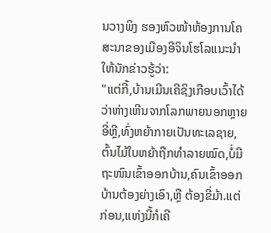ນວາງພິງ ຮອງຫົວໜ້າຫ້ອງການໂຄສະນາຂອງເມືອງອີຈິນໂຮໂລແນະນຳໃຫ້ນັກຂ່າວຮູ້ວ່າ:
"ແຕ່ກີ້,ບ້ານເມີນເຄີຊິງເກືອບເວົ້າໄດ້ວ່າຫ່າງເຫີນຈາກໂລກພາຍນອກຫຼາຍອີ່ຫຼີ,ທົ່ງຫຍ້າກາຍເປັນທະເລຊາຍ,ຕົ້ນໄມ້ໃບຫຍ້າຖືກທຳລາຍໝົດ,ບໍ່ມີຖະໜົນເຂົ້າອອກບ້ານ,ຄົນເຂົ້າອອກບ້ານຕ້ອງຍ່າງເອົາ,ຫຼື ຕ້ອງຂີ່ມ້າ.ແຕ່ກ່ອນ,ແຫ່ງນີ້ກໍເຄີ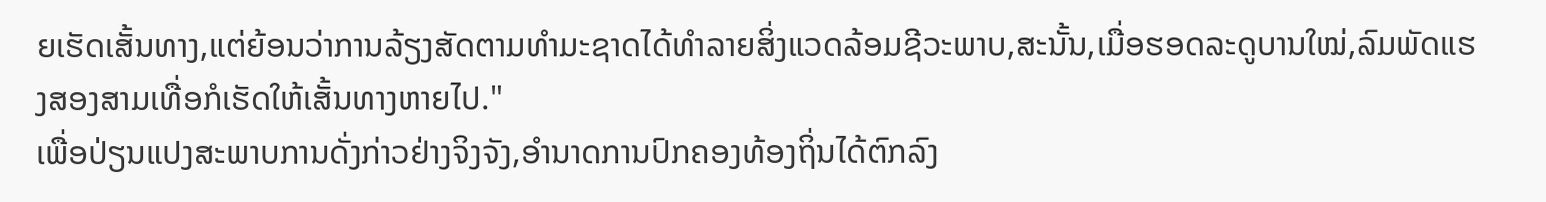ຍເຮັດເສັ້ນທາງ,ແຕ່ຍ້ອນວ່າການລ້ຽງສັດຕາມທຳມະຊາດໄດ້ທຳລາຍສິ່ງແວດລ້ອມຊີວະພາບ,ສະນັ້ນ,ເມື່ອຮອດລະດູບານໃໝ່,ລົມພັດແຮງສອງສາມເທື່ອກໍເຮັດໃຫ້ເສັ້ນທາງຫາຍໄປ."
ເພື່ອປ່ຽນແປງສະພາບການດັ່ງກ່າວຢ່າງຈິງຈັງ,ອຳນາດການປົກຄອງທ້ອງຖິ່ນໄດ້ຕົກລົງ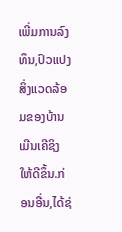ເພີ່ມການລົງທຶນ,ປົວແປງສິ່ງແວດລ້ອມຂອງບ້ານເມີນເຄີຊິງໃຫ້ດີຂຶ້ນ.ກ່ອນອື່ນ,ໄດ້ຊ່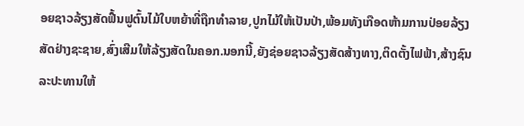ອຍຊາວລ້ຽງສັດຟື້ນຟູຕົ້ນໄມ້ໃບຫຍ້າທີ່ຖືກທຳລາຍ,ປູກໄມ້ໃຫ້ເປັນປ່າ,ພ້ອມທັງເກືອດຫ້າມການປ່ອຍລ້ຽງສັດຢ່າງຊະຊາຍ,ສົ່ງເສີມໃຫ້ລ້ຽງສັດໃນຄອກ.ນອກນີ້,ຍັງຊ່ອຍຊາວລ້ຽງສັດສ້າງທາງ,ຕິດຕັ້ງໄຟຟ້າ,ສ້າງຊົນລະປະທານໃຫ້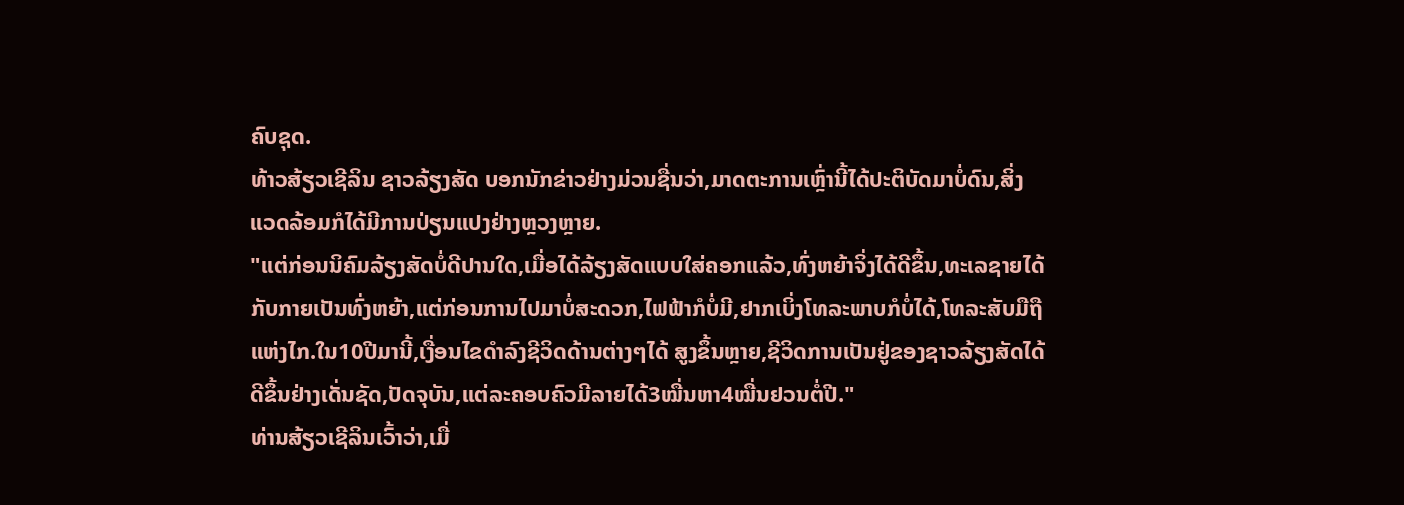ຄົບຊຸດ.
ທ້າວສ້ຽວເຊີລິນ ຊາວລ້ຽງສັດ ບອກນັກຂ່າວຢ່າງມ່ວນຊື່ນວ່າ,ມາດຕະການເຫຼົ່ານີ້ໄດ້ປະຕິບັດມາບໍ່ດົນ,ສິ່ງແວດລ້ອມກໍໄດ້ມີການປ່ຽນແປງຢ່າງຫຼວງຫຼາຍ.
"ແຕ່ກ່ອນນິຄົມລ້ຽງສັດບໍ່ດີປານໃດ,ເມື່ອໄດ້ລ້ຽງສັດແບບໃສ່ຄອກແລ້ວ,ທົ່ງຫຍ້າຈິ່ງໄດ້ດີຂຶ້ນ,ທະເລຊາຍໄດ້ກັບກາຍເປັນທົ່ງຫຍ້າ,ແຕ່ກ່ອນການໄປມາບໍ່ສະດວກ,ໄຟຟ້າກໍບໍ່ມີ,ຢາກເບິ່ງໂທລະພາບກໍບໍ່ໄດ້,ໂທລະສັບມືຖືແຫ່ງໄກ.ໃນ10ປີມານີ້,ເງື່ອນໄຂດຳລົງຊີວິດດ້ານຕ່າງໆໄດ້ ສູງຂຶ້ນຫຼາຍ,ຊີວິດການເປັນຢູ່ຂອງຊາວລ້ຽງສັດໄດ້ດີຂຶ້ນຢ່າງເດັ່ນຊັດ,ປັດຈຸບັນ,ແຕ່ລະຄອບຄົວມີລາຍໄດ້3ໝື່ນຫາ4ໝື່ນຢວນຕໍ່ປີ."
ທ່ານສ້ຽວເຊີລິນເວົ້າວ່າ,ເມື່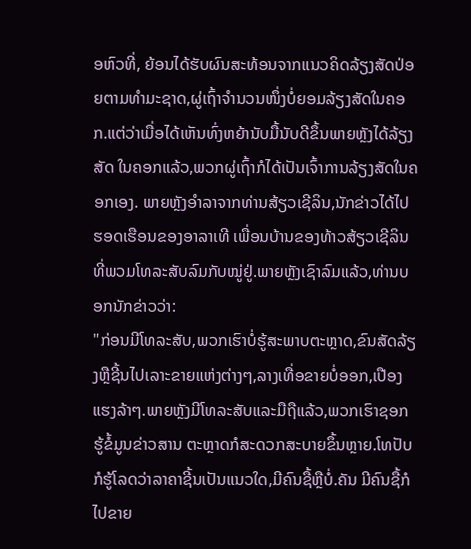ອຫົວທີ່, ຍ້ອນໄດ້ຮັບຜົນສະທ້ອນຈາກແນວຄິດລ້ຽງສັດປ່ອຍຕາມທຳມະຊາດ,ຜູ່ເຖົ້າຈຳນວນໜຶ່ງບໍ່ຍອມລ້ຽງສັດໃນຄອກ.ແຕ່ວ່າເມື່ອໄດ້ເຫັນທົ່ງຫຍ້ານັບມື້ນັບດີຂຶ້ນພາຍຫຼັງໄດ້ລ້ຽງສັດ ໃນຄອກແລ້ວ,ພວກຜູ່ເຖົ້າກໍໄດ້ເປັນເຈົ້າການລ້ຽງສັດໃນຄອກເອງ. ພາຍຫຼັງອຳລາຈາກທ່ານສ້ຽວເຊີລິນ,ນັກຂ່າວໄດ້ໄປຮອດເຮືອນຂອງອາລາເທີ ເພື່ອນບ້ານຂອງທ້າວສ້ຽວເຊີລິນທີ່ພວມໂທລະສັບລົມກັບໝູ່ຢູ່.ພາຍຫຼັງເຊົາລົມແລ້ວ,ທ່ານບອກນັກຂ່າວວ່າ:
"ກ່ອນມີໂທລະສັບ,ພວກເຮົາບໍ່ຮູ້ສະພາບຕະຫຼາດ,ຂົນສັດລ້ຽງຫຼືຊີ້ນໄປເລາະຂາຍແຫ່ງຕ່າງໆ,ລາງເທື່ອຂາຍບໍ່ອອກ,ເປືອງແຮງລ້າໆ.ພາຍຫຼັງມີໂທລະສັບແລະມືຖືແລ້ວ,ພວກເຮົາຊອກຮູ້ຂໍ້ມູນຂ່າວສານ ຕະຫຼາດກໍສະດວກສະບາຍຂຶ້ນຫຼາຍ.ໂທປັບກໍຮູ້ໂລດວ່າລາຄາຊີ້ນເປັນແນວໃດ,ມີຄົນຊື້ຫຼືບໍ່.ຄັນ ມີຄົນຊື້ກໍ ໄປຂາຍ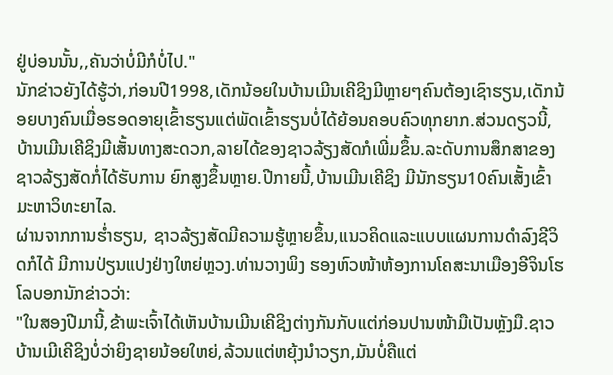ຢູ່ບ່ອນນັ້ນ,,ຄັນວ່າບໍ່ມີກໍບໍ່ໄປ."
ນັກຂ່າວຍັງໄດ້ຮູ້ວ່າ,ກ່ອນປີ1998,ເດັກນ້ອຍໃນບ້ານເມີນເຄີຊິງມີຫຼາຍໆຄົນຕ້ອງເຊົາຮຽນ,ເດັກນ້ອຍບາງຄົນເມື່ອຮອດອາຍຸເຂົ້າຮຽນແຕ່ພັດເຂົ້າຮຽນບໍ່ໄດ້ຍ້ອນຄອບຄົວທຸກຍາກ.ສ່ວນດຽວນີ້,ບ້ານເມີນເຄີຊິງມີເສັ້ນທາງສະດວກ,ລາຍໄດ້ຂອງຊາວລ້ຽງສັດກໍເພີ່ມຂຶ້ນ.ລະດັບການສຶກສາຂອງຊາວລ້ຽງສັດກໍ່ໄດ້ຮັບການ ຍົກສູງຂຶ້ນຫຼາຍ.ປີກາຍນີ້,ບ້ານເມີນເຄີຊິງ ມີນັກຮຽນ10ຄົນເສັ້ງເຂົ້າມະຫາວິທະຍາໄລ.
ຜ່ານຈາກການຮ່ຳຮຽນ, ຊາວລ້ຽງສັດມີຄວາມຮູ້ຫຼາຍຂຶ້ນ,ແນວຄິດແລະແບບແຜນການດຳລົງຊີວິດກໍໄດ້ ມີການປ່ຽນແປງຢ່າງໃຫຍ່ຫຼວງ.ທ່ານວາງພິງ ຮອງຫົວໜ້າຫ້ອງການໂຄສະນາເມືອງອີຈິນໂຮໂລບອກນັກຂ່າວວ່າ:
"ໃນສອງປີມານີ້,ຂ້າພະເຈົ້າໄດ້ເຫັນບ້ານເມີນເຄີຊິງຕ່າງກັນກັບແຕ່ກ່ອນປານໜ້າມືເປັນຫຼັງມື.ຊາວບ້ານເມີເຄີຊິງບໍ່ວ່າຍິງຊາຍນ້ອຍໃຫຍ່,ລ້ວນແຕ່ຫຍຸ້ງນຳວຽກ,ມັນບໍ່ຄືແຕ່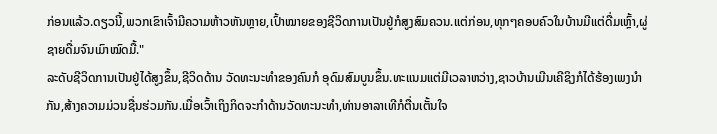ກ່ອນແລ້ວ.ດຽວນີ້,ພວກເຂົາເຈົ້າມີຄວາມຫ້າວຫັນຫຼາຍ,ເປົ້າໝາຍຂອງຊີວິດການເປັນຢູ່ກໍສູງສົມຄວນ.ແຕ່ກ່ອນ,ທຸກໆຄອບຄົວໃນບ້ານມີແຕ່ດື່ມເຫຼົ້າ,ຜູ່ຊາຍດື່ມຈົນເມົາໝົດມື້."
ລະດັບຊີວິດການເປັນຢູ່ໄດ້ສູງຂຶ້ນ,ຊີວິດດ້ານ ວັດທະນະທຳຂອງຄົນກໍ ອຸດົມສົມບູນຂຶ້ນ.ທະແນມແຕ່ມີເວລາຫວ່າງ,ຊາວບ້ານເມີນເຄີຊິງກໍໄດ້ຮ້ອງເພງນຳກັນ,ສ້າງຄວາມມ່ວນຊື່ນຮ່ວມກັນ.ເມື່ອເວົ້າເຖິງກິດຈະກຳດ້ານວັດທະນະທຳ,ທ່ານອາລາເທີກໍຕື່ນເຕັ້ນໃຈ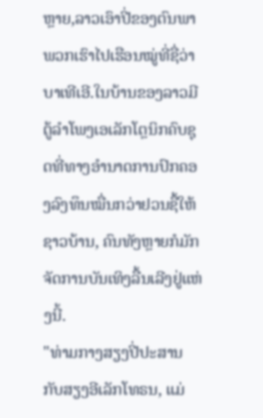ຫຼາຍ,ລາວເອົາປີ່ຂອງຕົນພາພວກເຮົາໄປເຮືອນໝູ່ທີ່ຊື່ວ່າບາເທີເອີ.ໃນບ້ານຂອງລາວມີຕູ້ລຳໂພງເອເລັກໂຕຼນິກຄົບຊຸດທີ່ທາງອຳນາດການປົກຄອງລົງທຶນໝື່ນກວ່າຢວນຊື້ໃຫ້ຊາວບ້ານ, ຄົນທັງຫຼາຍກໍມັກຈັດການບັນເທິງລື້ນເລີງຢູ່ແຫ່ງນີ້.
"ທ່າມກາງສຽງປີ່ປະສານກັບສຽງອີເລັກໂທຣນ, ແມ່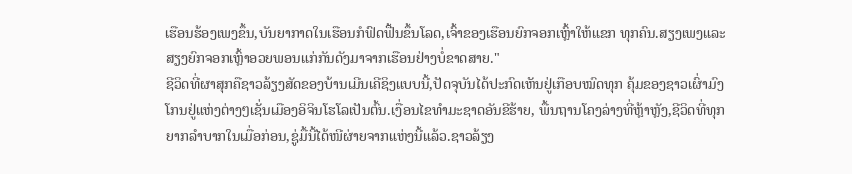ເຮືອນຮ້ອງເພງຂຶ້ນ,ບັນຍາກາດໃນເຮືອນກໍຟົດຟື້ນຂຶ້ນໂລດ,ເຈົ້າຂອງເຮືອນຍົກຈອກເຫຼົ້າໃຫ້ແຂກ ທຸກຄົນ.ສຽງເພງແລະສຽງຍົກຈອກເຫຼົ້າອວຍພອນແກ່ກັນດັງມາຈາກເຮືອນຢ່າງບໍ່ຂາດສາຍ."
ຊີວິດທີ່ຜາສຸກຄືຊາວລ້ຽງສັດຂອງບ້ານເມີນເຄີຊິງແບບນີ້,ປັດຈຸບັນໄດ້ປະກົດເຫັນຢູ່ເກືອບໝົດທຸກ ຄຸ້ມຂອງຊາວເຜົ່າມົງໂກນຢູ່ແຫ່ງຕ່າງໆເຊັ່ນເມືອງອິຈິນໂຮໂລເປັນຕົ້ນ.ເງື່ອນໄຂທຳມະຊາດອັນຂີຮ້າຍ, ພື້ນຖານໂຄງລ່າງທີ່ຫຼ້າຫຼັງ,ຊີວິດທີ່ທຸກຍາກລຳບາກໃນເມື່ອກ່ອນ,ຊູ່ມື້ນີ້ໄດ້ໜີຜ່າຍຈາກແຫ່ງນີ້ແລ້ວ.ຊາວລ້ຽງ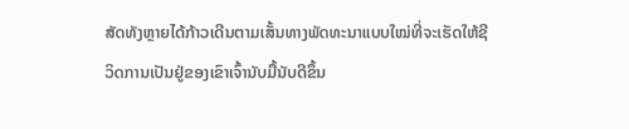ສັດທັງຫຼາຍໄດ້ກ້າວເດີນຕາມເສັ້ນທາງພັດທະນາແບບໃໝ່ທີ່ຈະເຮັດໃຫ້ຊີວິດການເປັນຢູ່ຂອງເຂົາເຈົ້ານັບມື້ນັບດີຂຶ້ນ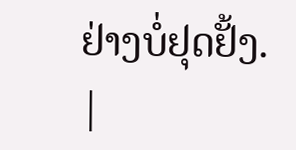ຢ່າງບໍ່ຢຸດຢັ້ງ.
|